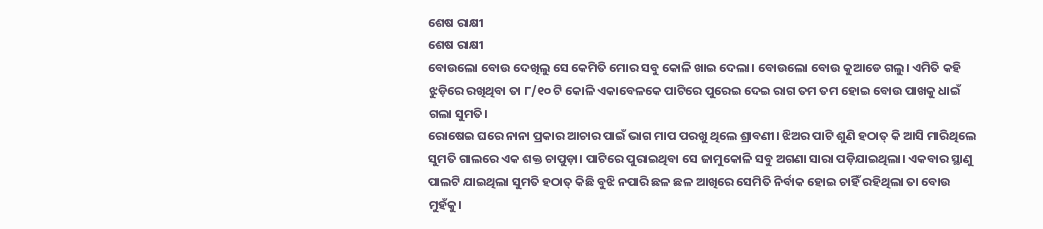ଶେଷ ରାକ୍ଷୀ
ଶେଷ ରାକ୍ଷୀ
ବୋଉଲୋ ବୋଉ ଦେଖିଲୁ ସେ କେମିତି ମୋର ସବୁ କୋଳି ଖାଇ ଦେଲା। ବୋଉଲୋ ବୋଉ କୁଆଡେ ଗଲୁ। ଏମିତି କହି ଝୁଡ଼ିରେ ରଖିଥିବା ତା ୮/୧୦ ଟି କୋଳି ଏକାବେଳକେ ପାଟିରେ ପୁରେଇ ଦେଇ ରାଗ ତମ ତମ ହୋଇ ବୋଉ ପାଖକୁ ଧାଇଁ ଗଲା ସୁମତି।
ରୋଷେଇ ଘରେ ନାନା ପ୍ରକାର ଆଚାର ପାଇଁ ଭାଗ ମାପ ପରଖୁ ଥିଲେ ଶ୍ରାବଣୀ। ଝିଅର ପାଟି ଶୁଣି ହଠାତ୍ କି ଆସି ମାରିଥିଲେ ସୁମତି ଗାଲରେ ଏକ ଶକ୍ତ ଚାପୁଡ଼ା। ପାଟିରେ ପୁରାଇଥିବା ସେ ଜାମୁକୋଳି ସବୁ ଅଗଣା ସାରା ପଡ଼ିଯାଇଥିଲା। ଏକବାର ସ୍ଥାଣୁ ପାଲଟି ଯାଇଥିଲା ସୁମତି ହଠାତ୍ କିଛି ବୁଝି ନପାରି ଛଳ ଛଳ ଆଖିରେ ସେମିତି ନିର୍ବାକ ହୋଇ ଚାହିଁ ରହିଥିଲା ତା ବୋଉ ମୁହଁକୁ।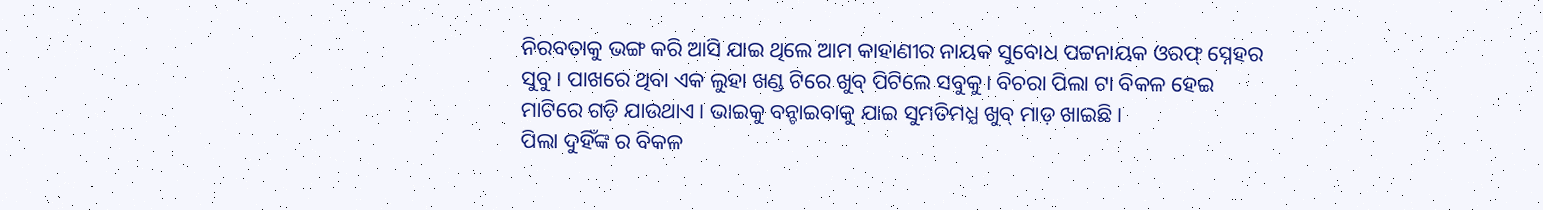ନିରବତାକୁ ଭଙ୍ଗ କରି ଆସି ଯାଇ ଥିଲେ ଆମ କାହାଣୀର ନାୟକ ସୁବୋଧ ପଟ୍ଟନାୟକ ଓରଫ୍ ସ୍ନେହର ସୁବୁ। ପାଖରେ ଥିବା ଏକ ଲୁହା ଖଣ୍ଡ ଟିରେ ଖୁବ୍ ପିଟିଲେ ସବୁକୁ। ବିଚରା ପିଲା ଟା ବିକଳ ହେଇ ମାଟିରେ ଗଡ଼ି ଯାଉଥାଏ। ଭାଇକୁ ବନ୍ଚାଇବାକୁ ଯାଇ ସୁମତିମଧ୍ଯ ଖୁବ୍ ମାଡ଼ ଖାଇଛି।
ପିଲା ଦୁହିଁଙ୍କ ର ବିକଳ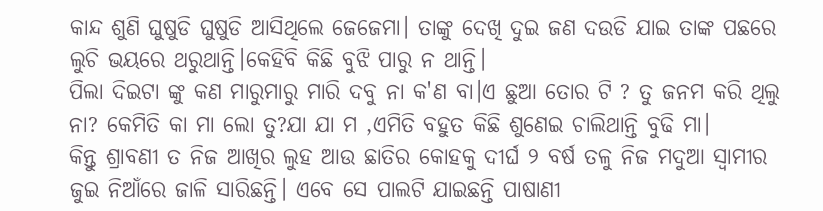କାନ୍ଦ ଶୁଣି ଘୁଷୁଡି ଘୁଷୁଡି ଆସିଥିଲେ ଜେଜେମା। ତାଙ୍କୁ ଦେଖି ଦୁଇ ଜଣ ଦଉଡି ଯାଇ ତାଙ୍କ ପଛରେ ଲୁଚି ଭୟରେ ଥରୁଥାନ୍ତି।କେହିବି କିଛି ବୁଝି ପାରୁ ନ ଥାନ୍ତି।
ପିଲା ଦିଇଟା ଙ୍କୁ କଣ ମାରୁମାରୁ ମାରି ଦବୁ ନା କ'ଣ ବା।ଏ ଛୁଆ ତୋର ଟି ? ତୁ ଜନମ କରି ଥିଲୁ ନା? କେମିତି କା ମା ଲୋ ତୁ?ଯା ଯା ମ ,ଏମିତି ବହୁତ କିଛି ଶୁଣେଇ ଚାଲିଥାନ୍ତି ବୁଢି ମା।
କିନ୍ତୁ ଶ୍ରାବଣୀ ତ ନିଜ ଆଖିର ଲୁହ ଆଉ ଛାତିର କୋହକୁ ଦୀର୍ଘ ୨ ବର୍ଷ ତଳୁ ନିଜ ମଦୁଆ ସ୍ୱାମୀର ଜୁଇ ନିଆଁରେ ଜାଳି ସାରିଛନ୍ତି। ଏବେ ସେ ପାଲଟି ଯାଇଛନ୍ତି ପାଷାଣୀ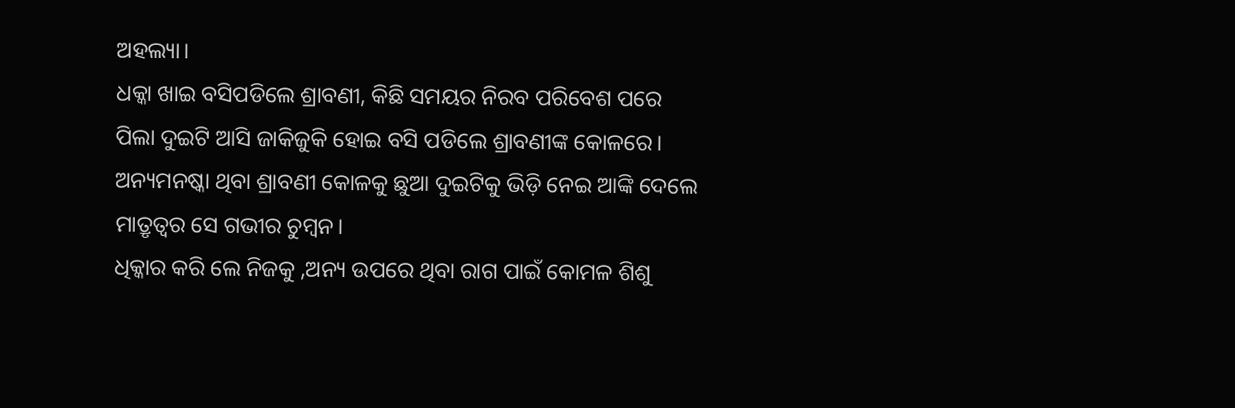ଅହଲ୍ୟା।
ଧକ୍କା ଖାଇ ବସିପଡିଲେ ଶ୍ରାବଣୀ, କିଛି ସମୟର ନିରବ ପରିବେଶ ପରେ ପିଲା ଦୁଇଟି ଆସି ଜାକିଜୁକି ହୋଇ ବସି ପଡିଲେ ଶ୍ରାବଣୀଙ୍କ କୋଳରେ। ଅନ୍ୟମନଷ୍କା ଥିବା ଶ୍ରାବଣୀ କୋଳକୁ ଛୁଆ ଦୁଇଟିକୁ ଭିଡ଼ି ନେଇ ଆଙ୍କି ଦେଲେ ମାତ୍ରୃତ୍ୱର ସେ ଗଭୀର ଚୁମ୍ବନ।
ଧିକ୍କାର କରି ଲେ ନିଜକୁ ,ଅନ୍ୟ ଉପରେ ଥିବା ରାଗ ପାଇଁ କୋମଳ ଶିଶୁ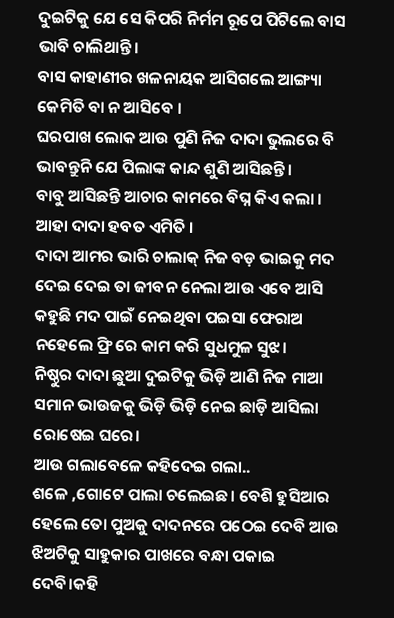ଦୁଇଟିକୁ ଯେ ସେ କିପରି ନିର୍ମମ ରୂପେ ପିଟିଲେ ବାସ ଭାବି ଚାଲିଥାନ୍ତି।
ବାସ କାହାଣୀର ଖଳନାୟକ ଆସିଗଲେ ଆଙ୍ଗ୍ୟା କେମିତି ବା ନ ଆସିବେ ।
ଘରପାଖ ଲୋକ ଆଉ ପୁଣି ନିଜ ଦାଦା ଭୁଲରେ ବି ଭାବନ୍ତୁନି ଯେ ପିଲାଙ୍କ କାନ୍ଦ ଶୁଣି ଆସିଛନ୍ତି।
ବାବୁ ଆସିଛନ୍ତି ଆଚାର କାମରେ ବିଘ୍ନ କିଏ କଲା ।
ଆହା ଦାଦା ହବତ ଏମିତି ।
ଦାଦା ଆମର ଭାରି ଚାଲାକ୍ ନିଜ ବଡ଼ ଭାଇକୁ ମଦ ଦେଇ ଦେଇ ତା ଜୀବନ ନେଲା ଆଉ ଏବେ ଆସି କହୁଛି ମଦ ପାଇଁ ନେଇଥିବା ପଇସା ଫେରାଅ ନହେଲେ ଫ୍ରି ରେ କାମ କରି ସୁଧମୁଳ ସୁଝ।
ନିଷ୍ଠୁର ଦାଦା ଛୁଆ ଦୁଇଟିକୁ ଭିଡ଼ି ଆଣି ନିଜ ମାଆ ସମାନ ଭାଉଜକୁ ଭିଡ଼ି ଭିଡ଼ି ନେଇ ଛାଡ଼ି ଆସିଲା ରୋଷେଇ ଘରେ।
ଆଉ ଗଲାବେଳେ କହିଦେଇ ଗଲା..
ଶଳେ ,ଗୋଟେ ପାଲା ଚଲେଇଛ। ବେଶି ହୁସିଆର ହେଲେ ତୋ ପୁଅକୁ ଦାଦନରେ ପଠେଇ ଦେବି ଆଉ ଝିଅଟିକୁ ସାହୁକାର ପାଖରେ ବନ୍ଧା ପକାଇ ଦେବି।କହି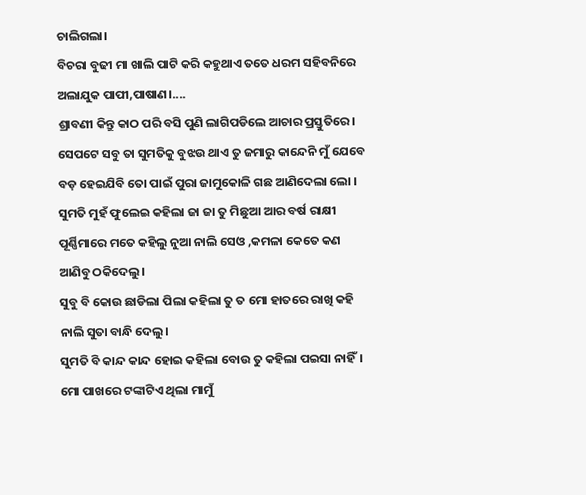ଚାଲିଗଲା।
ବିଚରା ବୁଢୀ ମା ଖାଲି ପାଟି କରି କହୁଥାଏ ତତେ ଧରମ ସହିବନିରେ ଅଲାଯୁକ ପାପୀ,ପାଷାଣ।....
ଶ୍ରାବଣୀ କିନ୍ତୁ କାଠ ପରି ବସି ପୁଣି ଲାଗିପଡିଲେ ଆଚାର ପ୍ରସ୍ତୁତିରେ।
ସେପଟେ ସବୁ ତା ସୁମତିକୁ ବୁଝଉ ଥାଏ ତୁ ଜମାରୁ କାନ୍ଦେନି ମୁଁ ଯେବେ ବଡ଼ ହେଇଯିବି ତୋ ପାଇଁ ପୁରା ଜାମୁକୋଳି ଗଛ ଆଣିଦେଲା ଲୋ ।
ସୁମତି ମୁହଁ ଫୁଲେଇ କହିଲା ଜା ଜା ତୁ ମିଛୁଆ ଆର ବର୍ଷ ରାକ୍ଷୀ ପୂର୍ଣ୍ଣିମାରେ ମତେ କହିଲୁ ନୁଆ ନାଲି ସେଓ ,କମଳା କେତେ କଣ ଆଣିବୁ ଠକିଦେଲୁ।
ସୁବୁ ବି କୋଉ ଛାଡିଲା ପିଲା କହିଲା ତୁ ତ ମୋ ହାତରେ ରାଖି କହି ନାଲି ସୁତା ବାନ୍ଧି ଦେଲୁ।
ସୁମତି ବି କାନ୍ଦ କାନ୍ଦ ହୋଇ କହିଲା ବୋଉ ତୁ କହିଲା ପଇସା ନାହିଁ।
ମୋ ପାଖରେ ଟଙ୍କାଟିଏ ଥିଲା ମାମୁଁ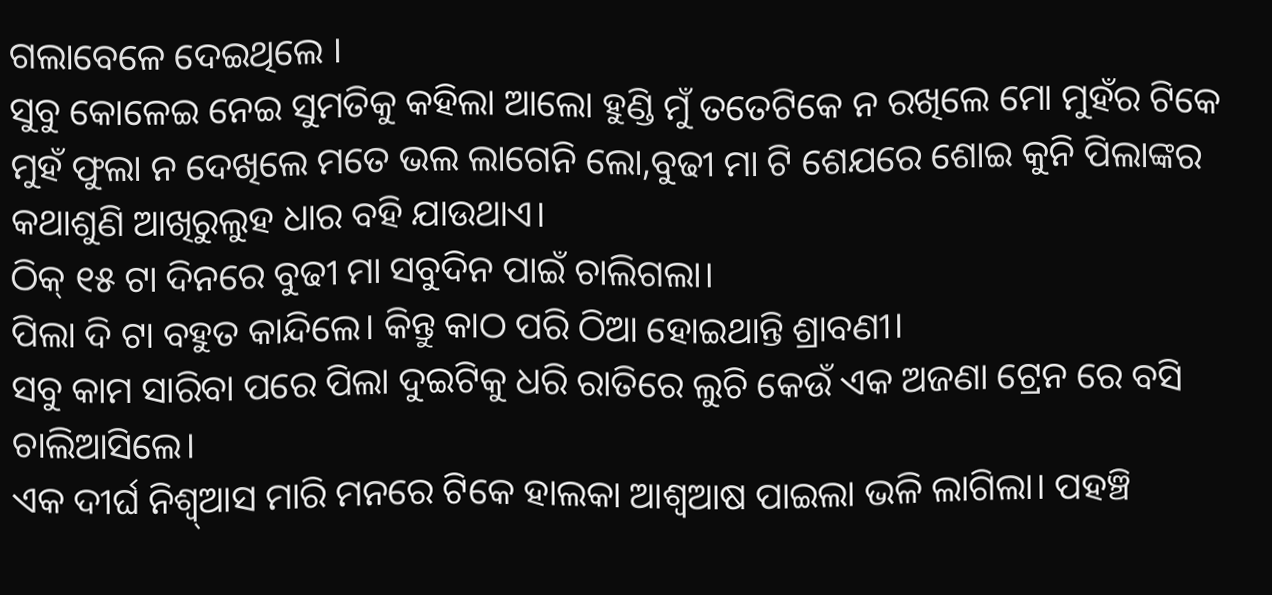ଗଲାବେଳେ ଦେଇଥିଲେ ।
ସୁବୁ କୋଳେଇ ନେଇ ସୁମତିକୁ କହିଲା ଆଲୋ ହୁଣ୍ଡି ମୁଁ ତତେଟିକେ ନ ରଖିଲେ ମୋ ମୁହଁର ଟିକେ ମୁହଁ ଫୁଲା ନ ଦେଖିଲେ ମତେ ଭଲ ଲାଗେନି ଲୋ,ବୁଢୀ ମା ଟି ଶେଯରେ ଶୋଇ କୁନି ପିଲାଙ୍କର କଥାଶୁଣି ଆଖିରୁଲୁହ ଧାର ବହି ଯାଉଥାଏ।
ଠିକ୍ ୧୫ ଟା ଦିନରେ ବୁଢୀ ମା ସବୁଦିନ ପାଇଁ ଚାଲିଗଲା।
ପିଲା ଦି ଟା ବହୁତ କାନ୍ଦିଲେ। କିନ୍ତୁ କାଠ ପରି ଠିଆ ହୋଇଥାନ୍ତି ଶ୍ରାବଣୀ।
ସବୁ କାମ ସାରିବା ପରେ ପିଲା ଦୁଇଟିକୁ ଧରି ରାତିରେ ଲୁଚି କେଉଁ ଏକ ଅଜଣା ଟ୍ରେନ ରେ ବସି ଚାଲିଆସିଲେ।
ଏକ ଦୀର୍ଘ ନିଶ୍ୱ୍ଆସ ମାରି ମନରେ ଟିକେ ହାଲକା ଆଶ୍ୱଆଷ ପାଇଲା ଭଳି ଲାଗିଲା। ପହଞ୍ଚି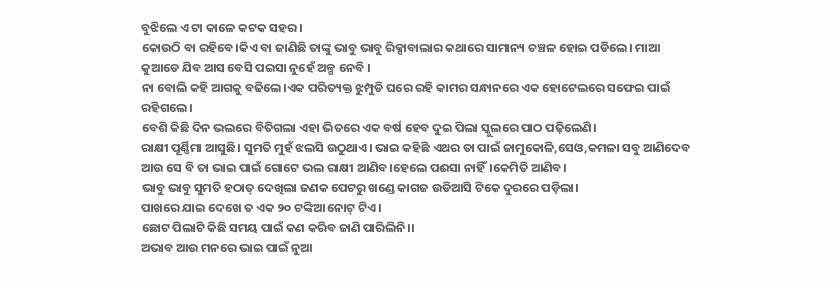ବୁଝିଲେ ଏ ଟା କାଳେ କଟକ ସହର ।
କୋଉଠି ବା ରହିବେ।କିଏ ବା ଜାଣିଛି ତାଙ୍କୁ ଭାବୁ ଭାବୁ ରିକ୍ସାବାଲାର କଥାରେ ସାମାନ୍ୟ ଚଞ୍ଚଳ ହୋଇ ପଡିଲେ। ମାଆ କୁଆଡେ ଯିବ ଆସ ବେସି ପଇସା ନୁହେଁ ଅଳ୍ପ ନେବି ।
ନା ବୋଲି କହି ଆଗକୁ ବଢିଲେ।ଏକ ପରିତ୍ୟକ୍ତ ଝୁମ୍ପୁଡି ଘରେ ରହି କାମର ସନ୍ଧାନରେ ଏକ ହୋଟେଲରେ ସଫେଇ ପାଇଁ ରହିଗଲେ।
ବେଶି କିଛି ଦିନ ଭଲରେ ବିତିଗଲା ଏହା ଭିତରେ ଏକ ବର୍ଷ ହେବ ଦୁଇ ପିଲା ସ୍କୁଲରେ ପାଠ ପଢ଼ିଲେଣି।
ରାକ୍ଷୀ ପୂର୍ଣ୍ଣିମା ଆସୁଛି। ସୁମତି ମୁହଁ ଝଲସି ଉଠୁଥାଏ। ଭାଇ କହିଛି ଏଥର ତା ପାଇଁ ଜାମୁକୋଳି,ସେଓ,କମଳା ସବୁ ଆଣିଦେବ ଆଉ ସେ ବି ତା ଭାଇ ପାଇଁ ଗୋଟେ ଭଲ ରାକ୍ଷୀ ଆଣିବ।ହେଲେ ପଈସା ନାହିଁ।କେମିତି ଆଣିବ।
ଭାବୁ ଭାବୁ ସୁମତି ହଠାତ୍ ଦେଖିଲା ଜଣକ ପେଟରୁ ଖଣ୍ଡେ କାଗଜ ଉଡିଆସି ଟିକେ ଦୁରରେ ପଡ଼ିଲା।
ପାଖରେ ଯାଇ ଦେଖେ ତ ଏକ ୨୦ ଟଙ୍କିଆ ନୋଟ୍ ଟିଏ।
ଛୋଟ ପିଲାଟି କିଛି ସମୟ ପାଇଁ କଣ କରିବ ଜାଣି ପାରିଲିନି।।
ଅଭାବ ଆଉ ମନରେ ଭାଇ ପାଇଁ ନୁଆ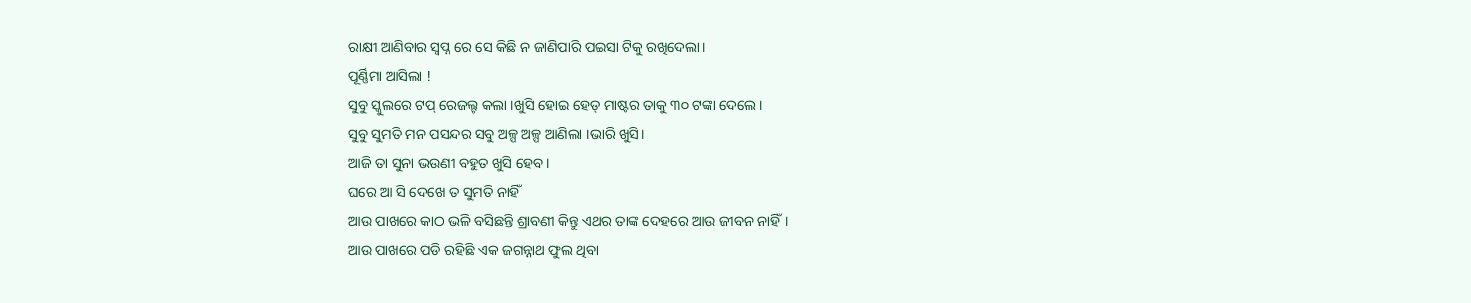ରାକ୍ଷୀ ଆଣିବାର ସ୍ୱପ୍ନ ରେ ସେ କିଛି ନ ଜାଣିପାରି ପଇସା ଟିକୁ ରଖିଦେଲା।
ପୂର୍ଣ୍ଣିମା ଆସିଲା !
ସୁବୁ ସ୍କୁଲରେ ଟପ୍ ରେଜଲ୍ଟ କଲା ।ଖୁସି ହୋଇ ହେଡ୍ ମାଷ୍ଟର ତାକୁ ୩୦ ଟଙ୍କା ଦେଲେ।
ସୁବୁ ସୁମତି ମନ ପସନ୍ଦର ସବୁ ଅଳ୍ପ ଅଳ୍ପ ଆଣିଲା ।ଭାରି ଖୁସି।
ଆଜି ତା ସୁନା ଭଉଣୀ ବହୁତ ଖୁସି ହେବ।
ଘରେ ଆ ସି ଦେଖେ ତ ସୁମତି ନାହିଁ
ଆଉ ପାଖରେ କାଠ ଭଳି ବସିଛନ୍ତି ଶ୍ରାବଣୀ କିନ୍ତୁ ଏଥର ତାଙ୍କ ଦେହରେ ଆଉ ଜୀବନ ନାହିଁ।
ଆଉ ପାଖରେ ପଡି ରହିଛି ଏକ ଜଗନ୍ନାଥ ଫୁଲ ଥିବା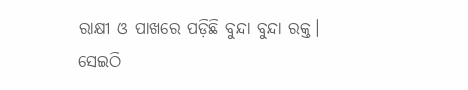ରାକ୍ଷୀ ଓ ପାଖରେ ପଡ଼ିଛି ବୁନ୍ଦା ବୁନ୍ଦା ରକ୍ତ।
ସେଇଠି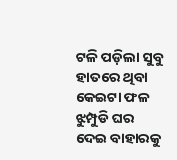ଟଳି ପଡ଼ିଲା ସୁବୁ ହାତରେ ଥିବା କେଇଟା ଫଳ ଝୁମ୍ପୁଡି ଘର ଦେଇ ବାହାରକୁ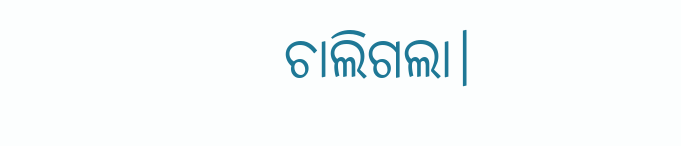ଚାଲିଗଲା।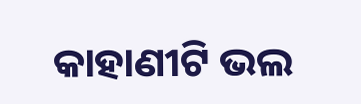କାହାଣୀଟି ଭଲ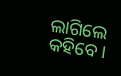ଲାଗିଲେ କହିବେ।